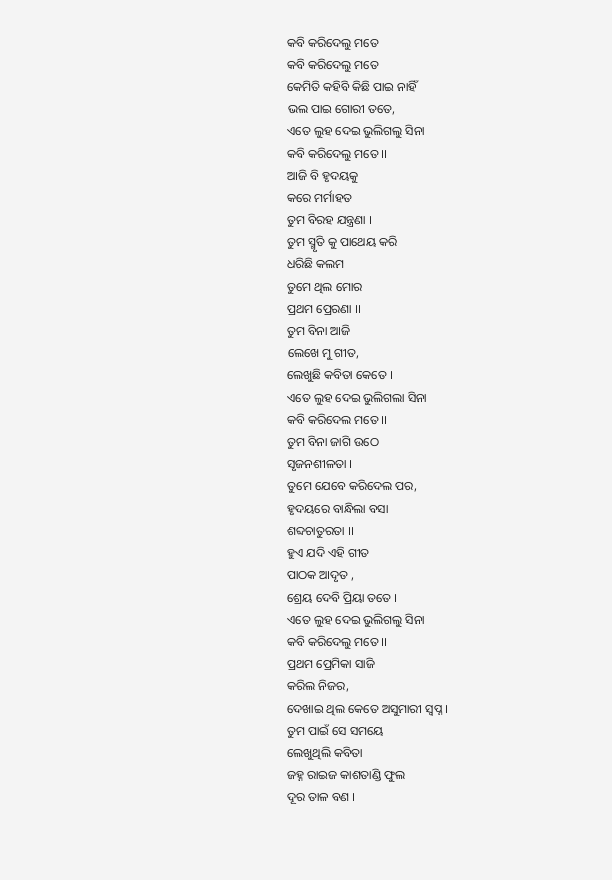କବି କରିଦେଲୁ ମତେ
କବି କରିଦେଲୁ ମତେ
କେମିତି କହିବି କିଛି ପାଇ ନାହିଁ
ଭଲ ପାଇ ଗୋରୀ ତତେ,
ଏତେ ଲୁହ ଦେଇ ଭୁଲିଗଲୁ ସିନା
କବି କରିଦେଲୁ ମତେ ।।
ଆଜି ବି ହୃଦୟକୁ
କରେ ମର୍ମାହତ
ତୁମ ବିରହ ଯନ୍ତ୍ରଣା ।
ତୁମ ସ୍ମୃତି କୁ ପାଥେୟ କରି
ଧରିଛି କଲମ
ତୁମେ ଥିଲ ମୋର
ପ୍ରଥମ ପ୍ରେରଣା ।।
ତୁମ ବିନା ଆଜି
ଲେଖେ ମୁ ଗୀତ,
ଲେଖୁଛି କବିତା କେତେ ।
ଏତେ ଲୁହ ଦେଇ ଭୁଲିଗଲା ସିନା
କବି କରିଦେଲ ମତେ ।।
ତୁମ ବିନା ଜାଗି ଉଠେ
ସୃଜନଶୀଳତା ।
ତୁମେ ଯେବେ କରିଦେଲ ପର,
ହୃଦୟରେ ବାନ୍ଧିଲା ବସା
ଶବ୍ଦଚାତୁରତା ।।
ହୁଏ ଯଦି ଏହି ଗୀତ
ପାଠକ ଆଦୃତ ,
ଶ୍ରେୟ ଦେବି ପ୍ରିୟା ତତେ ।
ଏତେ ଲୁହ ଦେଇ ଭୁଲିଗଲୁ ସିନା
କବି କରିଦେଲୁ ମତେ ।।
ପ୍ରଥମ ପ୍ରେମିକା ସାଜି
କରିଲ ନିଜର,
ଦେଖାଇ ଥିଲ କେତେ ଅସୁମାରୀ ସ୍ୱପ୍ନ ।
ତୁମ ପାଇଁ ସେ ସମୟେ
ଲେଖୁଥିଲି କବିତା
ଜହ୍ନ ରାଇଜ କାଶତାଣ୍ଡି ଫୁଲ
ଦୂର ତାଳ ବଣ ।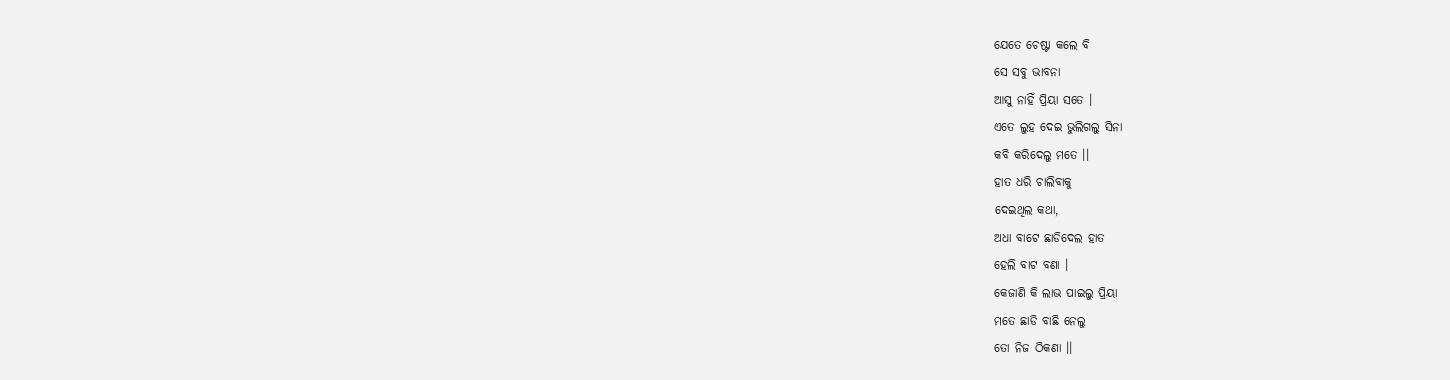ଯେତେ ଚେଷ୍ଟା କଲେ ବି
ସେ ସବୁ ଭାବନା
ଆସୁ ନାହିଁ ପ୍ରିୟା ସତେ ।
ଏତେ ଲୁହ ଦେଇ ଭୁଲିଗଲୁ ସିନା
କବି କରିଦେଲୁ ମତେ ।।
ହାତ ଧରି ଚାଲିବାକୁ
ଦେଇଥିଲ କଥା,
ଅଧା ବାଟେ ଛାଡିଦେଲ ହାତ
ହେଲି ବାଟ ବଣା ।
କେଜାଣି କି ଲାଭ ପାଇଲୁ ପ୍ରିୟା
ମତେ ଛାଡି ବାଛି ନେଲୁ
ତୋ ନିଜ ଠିକଣା ।।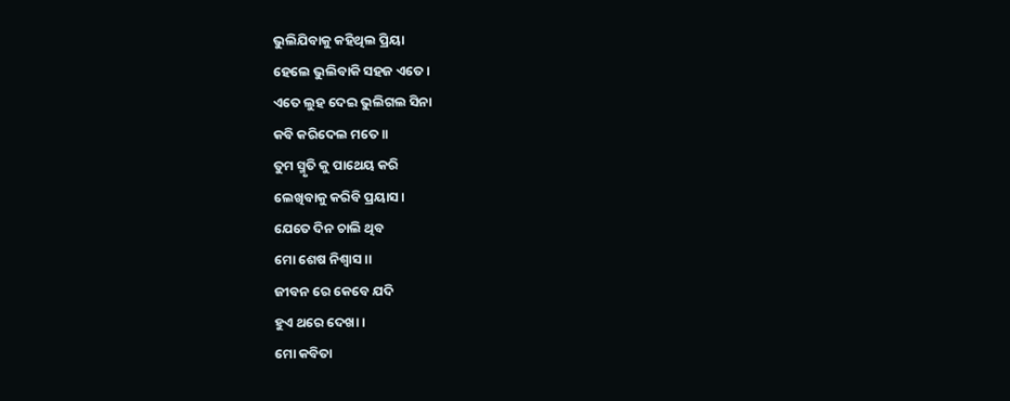ଭୁଲିଯିବାକୁ କହିଥିଲ ପ୍ରିୟା
ହେଲେ ଭୁଲିବାକି ସହଜ ଏତେ ।
ଏତେ ଲୁହ ଦେଇ ଭୁଲିଗଲ ସିନା
କବି କରିଦେଲ ମତେ ।।
ତୁମ ସ୍ମୃତି କୁ ପାଥେୟ କରି
ଲେଖିବାକୁ କରିବି ପ୍ରୟାସ ।
ଯେତେ ଦିନ ଚାଲି ଥିବ
ମୋ ଶେଷ ନିଶ୍ୱାସ ।।
ଜୀବନ ରେ କେବେ ଯଦି
ହୁଏ ଥରେ ଦେଖା ।
ମୋ କବିତା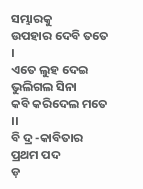ସମ୍ଭାରକୁ
ଉପହାର ଦେବି ତତେ ।
ଏତେ ଲୁହ ଦେଇ ଭୁଲିଗଲ ସିନା
କବି କରିଦେଲ ମତେ ।।
ବି ଦ୍ର -କାବିତାର ପ୍ରଥମ ପଦ
ଡ଼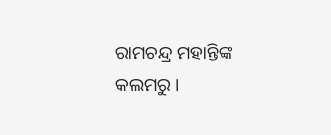ରାମଚନ୍ଦ୍ର ମହାନ୍ତିଙ୍କ କଲମରୁ ।